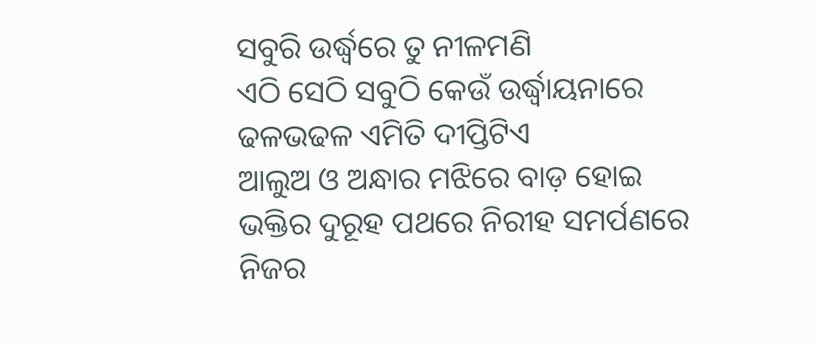ସବୁରି ଉର୍ଦ୍ଧ୍ୱରେ ତୁ ନୀଳମଣି
ଏଠି ସେଠି ସବୁଠି କେଉଁ ଉର୍ଦ୍ଧ୍ୱାୟନାରେ
ଢଳଭଢଳ ଏମିତି ଦୀପ୍ତିଟିଏ
ଆଲୁଅ ଓ ଅନ୍ଧାର ମଝିରେ ବାଡ଼ ହୋଇ
ଭକ୍ତିର ଦୁରୂହ ପଥରେ ନିରୀହ ସମର୍ପଣରେ
ନିଜର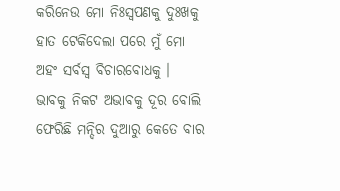କରିନେଉ ମୋ ନିଃସ୍ଵପଣକୁ ଦୁଃଖକୁ
ହାତ ଟେକିଦେଲା ପରେ ମୁଁ ମୋ
ଅହଂ ସର୍ବସ୍ଵ ବିଚାରବୋଧକୁ ।
ଭାବକୁ ନିକଟ ଅଭାବକୁ ଦୂର ବୋଲି
ଫେରିଛି ମନ୍ଦିର ଦୁଆରୁ କେତେ ବାର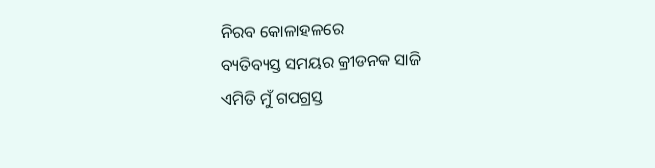ନିରବ କୋଳାହଳରେ
ବ୍ୟତିବ୍ୟସ୍ତ ସମୟର କ୍ରୀଡନକ ସାଜି
ଏମିତି ମୁଁ ଗପଗ୍ରସ୍ତ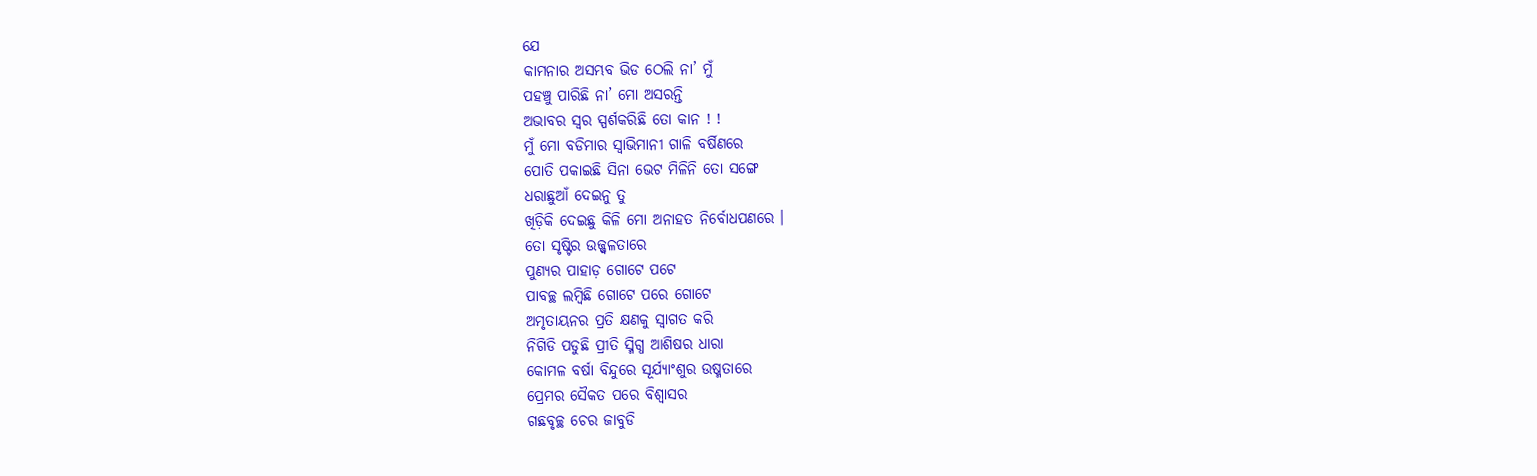ଯେ
କାମନାର ଅସମ୍ଭବ ଭିଡ ଠେଲି ନା’ ମୁଁ
ପହଞ୍ଚୁ ପାରିଛି ନା’ ମୋ ଅସରନ୍ତି
ଅଭାବର ସ୍ଵର ସ୍ପର୍ଶକରିଛି ତୋ କାନ ! !
ମୁଁ ମୋ ବଡିମାର ସ୍ଵାଭିମାନୀ ଗାଳି ବର୍ଷିଣରେ
ପୋତି ପକାଇଛି ସିନା ଭେଟ ମିଳିନି ତୋ ସଙ୍ଗେ
ଧରାଛୁଆଁ ଦେଇନୁ ତୁ
ଖିଡ଼ିକି ଦେଇଛୁ କିଳି ମୋ ଅନାହତ ନିର୍ବୋଧପଣରେ ।
ତୋ ସୃଷ୍ଟିର ଉଜ୍ଜ୍ଵଳତାରେ
ପୁଣ୍ୟର ପାହାଡ଼ ଗୋଟେ ପଟେ
ପାବଚ୍ଛ ଲମ୍ବିଛି ଗୋଟେ ପରେ ଗୋଟେ
ଅମୃତାୟନର ପ୍ରତି କ୍ଷଣକୁ ସ୍ଵାଗତ କରି
ନିଗିଡି ପଡୁଛି ପ୍ରୀତି ସ୍ମିଗ୍ଧ ଆଶିଷର ଧାରା
କୋମଳ ବର୍ଷା ବିନ୍ଦୁରେ ସୂର୍ଯ୍ୟାଂଶୁର ଉଷ୍ମତାରେ
ପ୍ରେମର ସୈକତ ପରେ ବିଶ୍ଵାସର
ଗଛବୃଚ୍ଛ ଚେର ଜାବୁଡି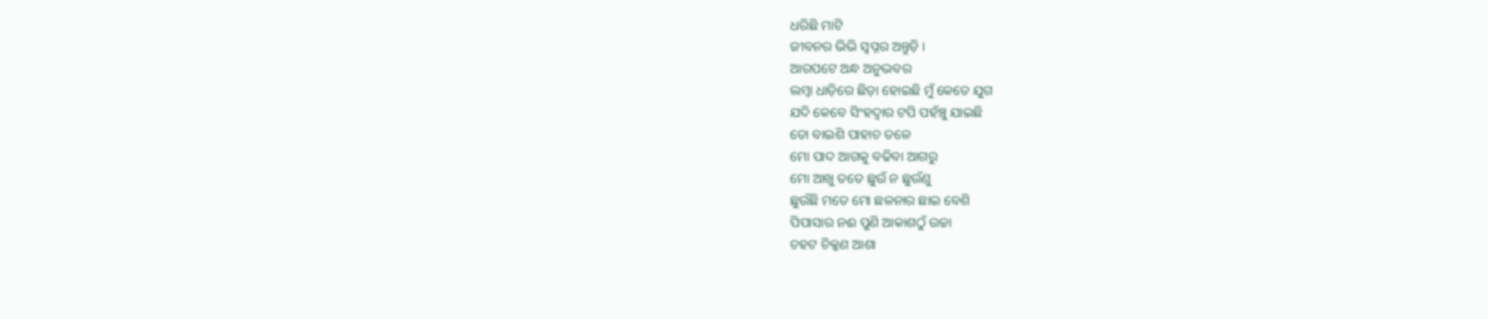ଧରିଛି ମାଟି
ଜୀବନର ଭିଭି ସ୍ଵପ୍ନର ଅନ୍ତୁଡ଼ି ।
ଆରପଟେ ଅନ୍ଧ ଅନୁଭବର
ଲମ୍ବା ଧାଡ଼ିରେ ଛିଡ଼ା ହୋଇଛି ମୁଁ କେତେ ଯୁଗ
ଯଦି କେବେ ସିଂହଦ୍ଵାର ଟପି ପହଁଞ୍ଚୁ ଯାଇଛି
ତୋ ବାଇଶି ପାହାଚ ତଳେ
ମୋ ପାଦ ଆଗକୁ ବଢିବା ଆଗରୁ
ମୋ ଆଖୁ ତତେ ଛୁଉଁ ନ ଛୁଉଁଣୁ
ଛୁଉଁଛି ମତେ ମୋ ଛଳନାର ଛାଇ ବେଶି
ପିପାସାର ନଈ ପୁଣି ଆକାଶଠୁଁ ଉଚ୍ଚା
ଚହଟ ଚିକ୍କଣ ଆଶା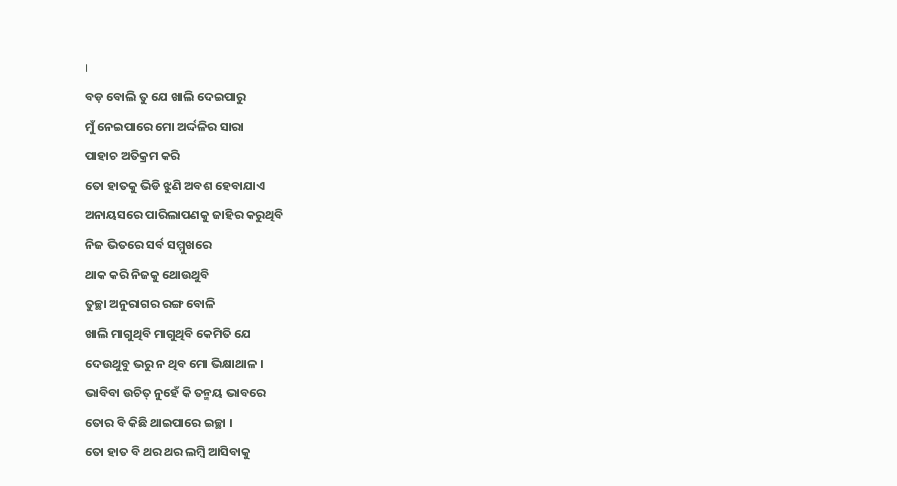।
ବଡ଼ ବୋଲି ତୁ ଯେ ଖାଲି ଦେଇପାରୁ
ମୁଁ ନେଇପାରେ ମୋ ଅର୍ଦ୍ଦଳିର ସାରା
ପାହାଚ ଅତିକ୍ରମ କରି
ତୋ ହାତକୁ ଭିଡି ଝୁଣି ଅବଶ ହେବାଯାଏ
ଅନାୟସରେ ପାରିଲାପଣକୁ ଜାହିର କରୁଥିବି
ନିଜ ଭିତରେ ସର୍ବ ସମ୍ମୁଖରେ
ଥାକ କରି ନିଜକୁ ଥୋଉଥୁବି
ତୁଚ୍ଛା ଅନୁରାଗର ରଙ୍ଗ ବୋଳି
ଖାଲି ମାଗୁଥିବି ମାଗୁଥିବି କେମିତି ଯେ
ଦେଉଥୁବୁ ଭରୁ ନ ଥିବ ମୋ ଭିକ୍ଷାଥାଳ ।
ଭାବିବା ଉଚିତ୍ ନୁହେଁ କି ତନ୍ମୟ ଭାବରେ
ତୋର ବି କିଛି ଥାଇପାରେ ଇଚ୍ଛା ।
ତୋ ହାତ ବି ଥର ଥର ଲମ୍ବି ଆସିବାକୁ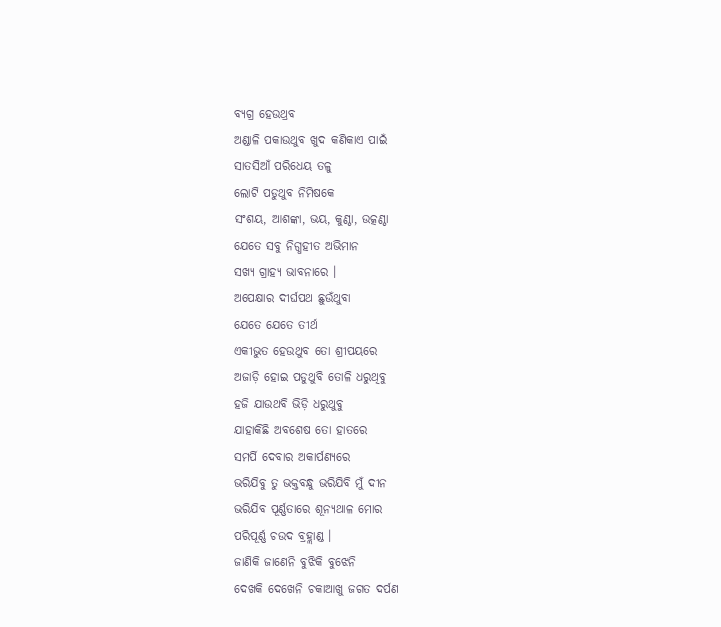ବ୍ୟଗ୍ର ହେଉଥ୍ରବ
ଅଣ୍ଡାଳି ପକାଉଥୁବ ଖୁଦ କଣିକାଏ ପାଇଁ
ସାତସିଆଁ ପରିଧେୟ ତଳୁ
ଲୋଟି ପଡୁଥୁବ ନିମିଷକେ
ସଂଶୟ, ଆଶଙ୍କା, ଭୟ, କୁଣ୍ଠା, ଉତ୍କଣ୍ଠା
ଯେତେ ସବୁ ନିଗ୍ଧହୀତ ଅଭିମାନ
ସଖ୍ୟ ଗ୍ରାହ୍ୟ ଭାବନାରେ ।
ଅପେକ୍ଷାର ଦୀର୍ଘପଥ ଛୁଉଁଥୁବା
ଯେତେ ଯେତେ ତୀର୍ଥ
ଏକୀଭୁତ ହେଉଥୁବ ତୋ ଶ୍ରୀପୟରେ
ଅଜାଡ଼ି ହୋଇ ପଡୁଥୁବି ତୋଳି ଧରୁଥିବୁ
ହଜି ଯାଉଥବି ଭିଡ଼ି ଧରୁଥୁବୁ
ଯାହାକିଛି ଅବଶେଷ ତୋ ହାତରେ
ସମର୍ପି ଦେବାର ଅକାର୍ପଣ୍ୟରେ
ଭରିଯିବୁ ତୁ ଭକ୍ତବନ୍ଧୁ ଭରିଯିବି ମୁଁ ଦୀନ
ଭରିଯିବ ପୂର୍ଣ୍ଣତାରେ ଶୂନ୍ୟଥାଳ ମୋର
ପରିପୂର୍ଣ୍ଣ ଚଉଦ ବ୍ରହ୍ଲାଣ୍ଡ ।
ଜାଣିକି ଜାଣେନି ବୁଝିକି ବୁଝେନି
ଦେଖକି ଦେଖେନି ଚକାଆଖୁ ଜଗତ ଦର୍ପଣ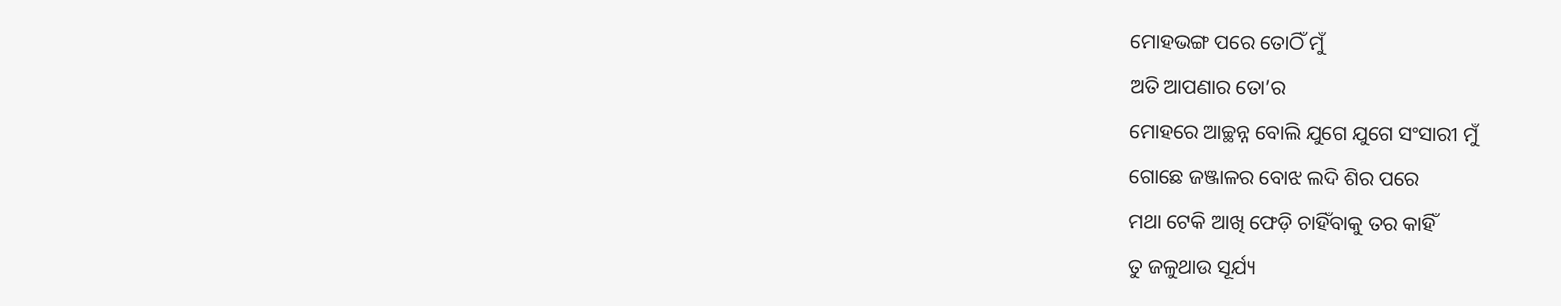ମୋହଭଙ୍ଗ ପରେ ତୋଠିଁ ମୁଁ
ଅତି ଆପଣାର ତୋ’ର
ମୋହରେ ଆଚ୍ଛନ୍ନ ବୋଲି ଯୁଗେ ଯୁଗେ ସଂସାରୀ ମୁଁ
ଗୋଛେ ଜଞ୍ଜାଳର ବୋଝ ଲଦି ଶିର ପରେ
ମଥା ଟେକି ଆଖି ଫେଡ଼ି ଚାହିଁବାକୁ ତର କାହିଁ
ତୁ ଜଳୁଥାଉ ସୂର୍ଯ୍ୟ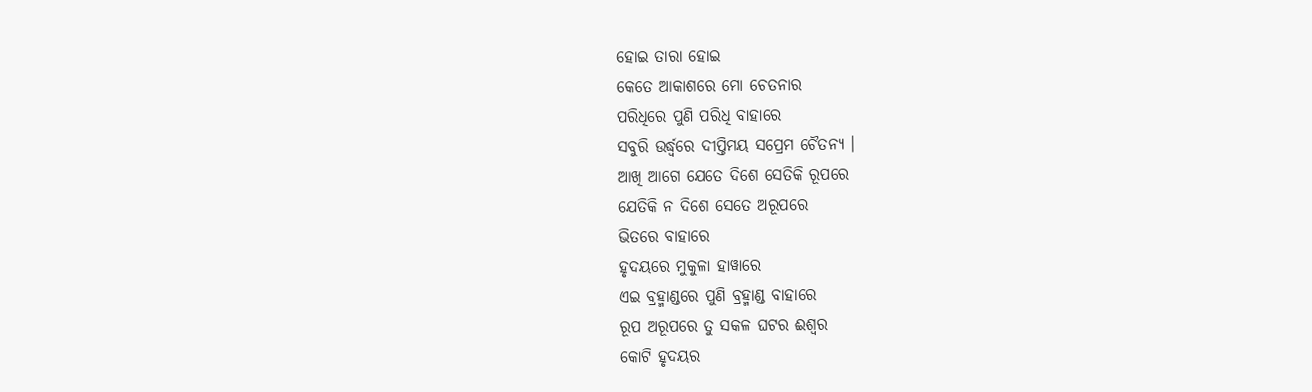ହୋଇ ତାରା ହୋଇ
କେତେ ଆକାଶରେ ମୋ ଚେତନାର
ପରିଧିରେ ପୁଣି ପରିଧି ବାହାରେ
ସବୁରି ଉର୍ଦ୍ଧ୍ୱରେ ଦୀପ୍ତିମୟ ସପ୍ରେମ ଚୈତନ୍ୟ ।
ଆଖି ଆଗେ ଯେତେ ଦିଶେ ସେତିକି ରୂପରେ
ଯେତିକି ନ ଦିଶେ ସେତେ ଅରୂପରେ
ଭିତରେ ବାହାରେ
ହୃଦୟରେ ମୁକୁଳା ହାୱାରେ
ଏଇ ବ୍ରହ୍ମାଣ୍ଡରେ ପୁଣି ବ୍ରହ୍ମାଣ୍ଡ ବାହାରେ
ରୂପ ଅରୂପରେ ତୁ ସକଳ ଘଟର ଈଶ୍ଵର
କୋଟି ହୃଦୟର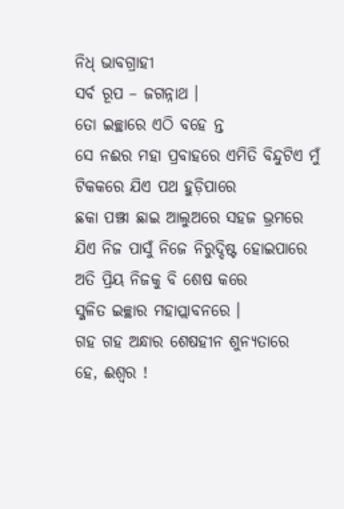ନିଧ୍ ଭାବଗ୍ରାହୀ
ସର୍ବ ରୂପ – ଜଗନ୍ନାଥ ।
ତୋ ଇଚ୍ଛାରେ ଏଠି ବହେ ନ୍ତ
ସେ ନଈର ମହା ପ୍ରବାହରେ ଏମିତି ବିନ୍ଦୁଟିଏ ମୁଁ
ଟିକକରେ ଯିଏ ପଥ ହୁଡ଼ିପାରେ
ଛକା ପଞ୍ଝା ଛାଇ ଆଲୁଅରେ ସହଜ ଭ୍ରମରେ
ଯିଏ ନିଜ ପାସୁଁ ନିଜେ ନିରୁଦ୍ଦିଷ୍ଟ ହୋଇପାରେ
ଅତି ପ୍ରିୟ ନିଜକୁ ବି ଶେଷ କରେ
ସ୍ଜଳିତ ଇଚ୍ଛାର ମହାପ୍ଲାବନରେ ।
ଗହ ଗହ ଅନ୍ଧାର ଶେଷହୀନ ଶୁନ୍ୟତାରେ
ହେ, ଈଶ୍ଵର !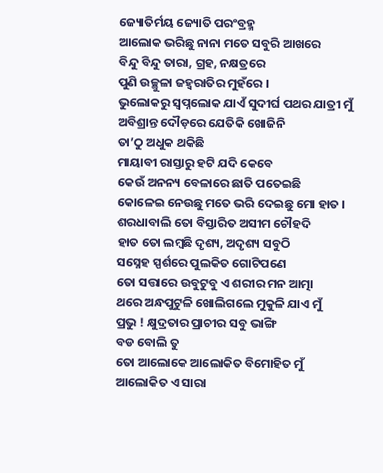ଜ୍ୟୋତିର୍ମୟ ଜ୍ୟୋତି ପରଂବ୍ରହ୍ମ
ଆଲୋକ ଭରିଛୁ ନାନା ମତେ ସବୁରି ଆଖରେ
ବିନ୍ଦୁ ବିନ୍ଦୁ ତାରା, ଗ୍ରହ, ନକ୍ଷତ୍ରରେ
ପୁଣି ଉଚ୍ଛୁଳା ଜହ୍ଵରାତିର ମୁହଁରେ ।
ଭୁଲୋକରୁ ସ୍ଵପ୍ନଲୋକ ଯାଏଁ ସୁଦୀର୍ଘ ପଥର ଯାତ୍ରୀ ମୁଁ
ଅବିଶ୍ରାନ୍ତ ଦୌଡ଼ରେ ଯେତିକି ଖୋଜିନି
ତା’ଠୁ ଅଧୁକ ଥକିଛି
ମାୟାବୀ ରାସ୍ତାରୁ ହଟି ଯଦି କେବେ
କେଉଁ ଅନନ୍ୟ ବେଳାରେ ଛାତି ପତେଇଛି
କୋଳେଇ ନେଉଛୁ ମତେ ଭରି ଦେଇଛୁ ମୋ ହାତ ।
ଶରଧାବାଲି ତୋ ବିସ୍ତାରିତ ଅସୀମ ଚୌହଦି
ହାତ ତୋ ଲମ୍ବଛି ଦୃଶ୍ୟ, ଅଦୃଶ୍ୟ ସବୁଠି
ସସ୍ନେହ ସ୍ପର୍ଶରେ ପୁଲକିତ ଗୋଟିପଣେ
ତୋ ସତ୍ତାରେ ଉବୁଟୁବୁ ଏ ଶରୀର ମନ ଆତ୍ମା
ଥରେ ଅନ୍ଧପୁଟୁଳି ଖୋଲିଗଲେ ମୁକୁଳି ଯାଏ ମୁଁ
ପ୍ରଭୁ ! କ୍ଷୁଦ୍ରତାର ପ୍ରାଚୀର ସବୁ ଭାଙ୍ଗି
ବଡ ବୋଲି ତୁ
ତୋ ଆଲୋକେ ଆଲୋକିତ ବିମୋହିତ ମୁଁ
ଆଲୋକିତ ଏ ସାରା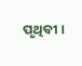ପୃଥିବୀ ।